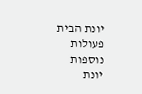יונת הבית
פעולות נוספות
יונת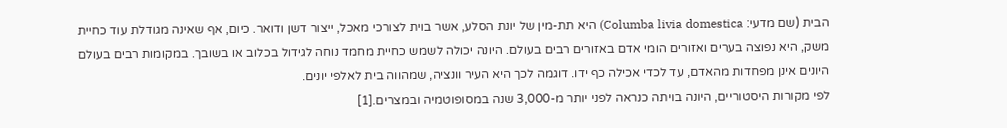הבית (שם מדעי: Columba livia domestica) היא תת-מין של יונת הסלע, אשר בוית לצורכי מאכל, ייצור דשן ודואר. כיום, אף שאינה מגודלת עוד כחיית משק, היא נפוצה בערים ואזורים הומי אדם באזורים רבים בעולם. היונה יכולה לשמש כחיית מחמד נוחה לגידול בכלוב או בשובך. במקומות רבים בעולם היונים אינן מפחדות מהאדם, עד לכדי אכילה כף ידו. דוגמה לכך היא העיר וונציה, שמהווה בית לאלפי יונים.
לפי מקורות היסטוריים, היונה בויתה כנראה לפני יותר מ-3,000 שנה במסופוטמיה ובמצרים.[1]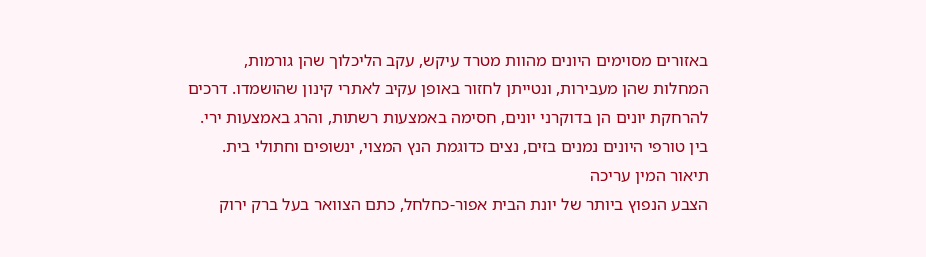באזורים מסוימים היונים מהוות מטרד עיקש, עקב הליכלוך שהן גורמות, המחלות שהן מעבירות, ונטייתן לחזור באופן עקיב לאתרי קינון שהושמדו. דרכים להרחקת יונים הן בדוקרני יונים, חסימה באמצעות רשתות, והרג באמצעות ירי. בין טורפי היונים נמנים בזים, נצים כדוגמת הנץ המצוי, ינשופים וחתולי בית.
תיאור המין עריכה
הצבע הנפוץ ביותר של יונת הבית אפור-כחלחל, כתם הצוואר בעל ברק ירוק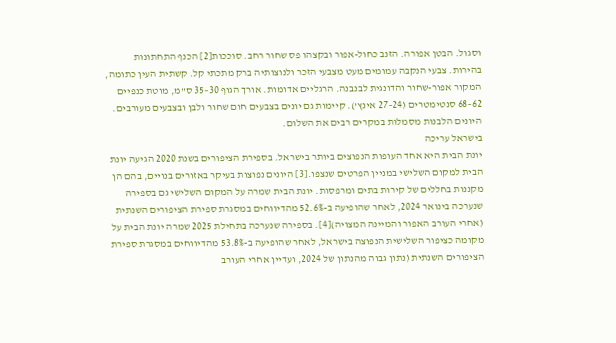וסגול. הבטן אפורה. הזנב כחול-אפור ובקצהו פס שחור רחב. סוככות[2] הכנף התחתונות בהירות. צבעי הנקבה עמומים מעט מצבעי הזכר ולנוצותיה ברק מתכתי קל. קשתית העין כתומה, המקור אפור-שחור והדונגית לבנבנה. הרגליים אדומות. אורך הגוף 30–35 ס"מ, מוטת כנפיים 62–68 סנטימטרים (24–27 אינץ'). קיימות גם יונים בצבעים חום שחור ולבן ובצבעים מעורבים. היונים הלבנות מסמלות במקרים רבים את השלום.
בישראל עריכה
יונת הבית היא אחד העופות הנפוצים ביותר בישראל. בספירת הציפורים בשנת 2020 הגיעה יונת הבית למקום השלישי במניין הפרטים שנצפו.[3] היונים נפוצות בעיקר באזורים בנויים, בהם הן מקננות בחללים של קירות בתים ומרפסות. יונת הבית שמרה על המקום השלישי גם בספירה שנערכה בינואר 2024, לאחר שהופיעה ב-52.6% מהדיווחים במסגרת ספירת הציפורים השנתית (אחרי העורב האפור והמיינה המצויה)[4]. בספירה שנערכה בתחילת 2025 שמרה יונת הבית על מקומה כציפור השלישית הנפוצה בישראל, לאחר שהופיעה ב-53.8% מהדיווחים במסגרת ספירת הציפורים השנתית (נתון גבוה מהנתון של 2024, ועדיין אחרי העורב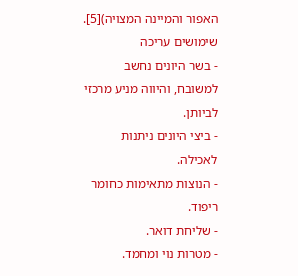האפור והמיינה המצויה)[5].
שימושים עריכה
- בשר היונים נחשב למשובח, והיווה מניע מרכזי לביותן.
- ביצי היונים ניתנות לאכילה.
- הנוצות מתאימות כחומר ריפוד.
- שליחת דואר.
- מטרות נוי ומחמד.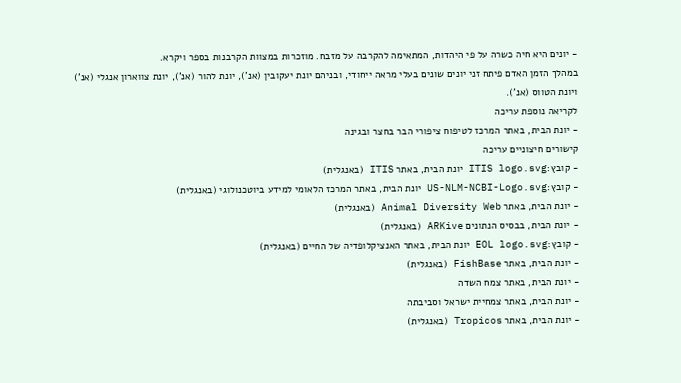- יונים היא חיה כשרה על פי היהדות, המתאימה להקרבה על מזבח. מוזכרות במצוות הקרבנות בספר ויקרא.
במהלך הזמן האדם פיתח זני יונים שונים בעלי מראה ייחודי, ובניהם יונת יעקובין (אנ'), יונת להור (אנ'), יונת צווארון אנגלי (אנ') ויונת הטווס (אנ').
לקריאה נוספת עריכה
- יונת הבית, באתר המרכז לטיפוח ציפורי הבר בחצר ובגינה
קישורים חיצוניים עריכה
- קובץ:ITIS logo.svg יונת הבית, באתר ITIS (באנגלית)
- קובץ:US-NLM-NCBI-Logo.svg יונת הבית, באתר המרכז הלאומי למידע ביוטכנולוגי (באנגלית)
- יונת הבית, באתר Animal Diversity Web (באנגלית)
- יונת הבית, בבסיס הנתונים ARKive (באנגלית)
- קובץ:EOL logo.svg יונת הבית, באתר האנציקלופדיה של החיים (באנגלית)
- יונת הבית, באתר FishBase (באנגלית)
- יונת הבית, באתר צמח השדה
- יונת הבית, באתר צמחיית ישראל וסביבתה
- יונת הבית, באתר Tropicos (באנגלית)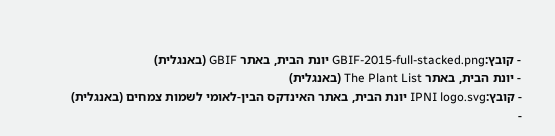- קובץ:GBIF-2015-full-stacked.png יונת הבית, באתר GBIF (באנגלית)
- יונת הבית, באתר The Plant List (באנגלית)
- קובץ:IPNI logo.svg יונת הבית, באתר האינדקס הבין-לאומי לשמות צמחים (באנגלית)
-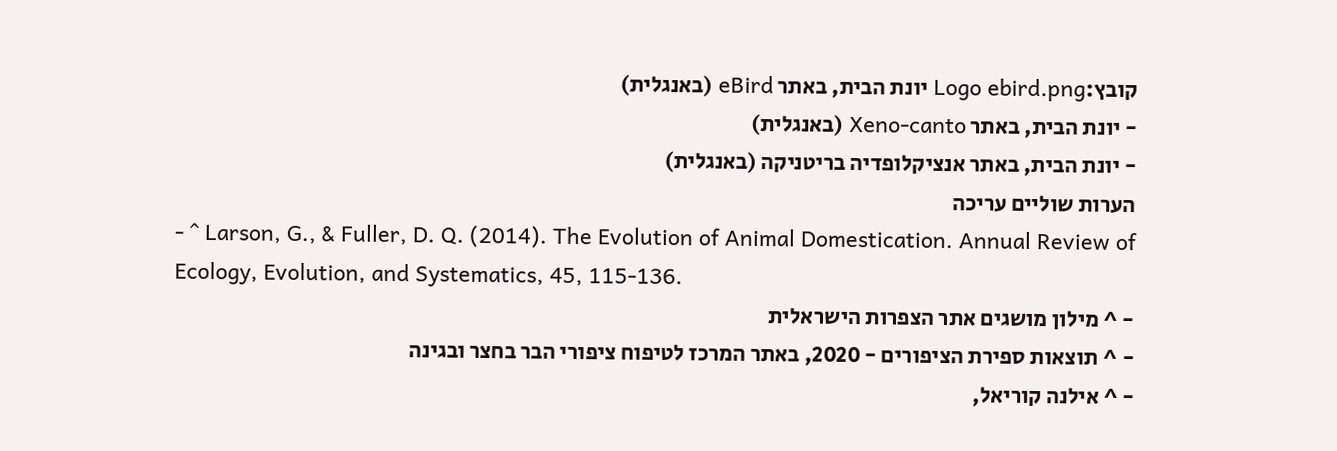קובץ:Logo ebird.png יונת הבית, באתר eBird (באנגלית)
- יונת הבית, באתר Xeno-canto (באנגלית)
- יונת הבית, באתר אנציקלופדיה בריטניקה (באנגלית)
הערות שוליים עריכה
- ^ Larson, G., & Fuller, D. Q. (2014). The Evolution of Animal Domestication. Annual Review of Ecology, Evolution, and Systematics, 45, 115-136.
- ^ מילון מושגים אתר הצפרות הישראלית
- ^ תוצאות ספירת הציפורים - 2020, באתר המרכז לטיפוח ציפורי הבר בחצר ובגינה
- ^ אילנה קוריאל,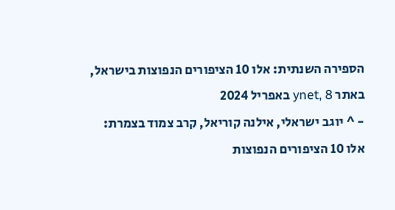הספירה השנתית: אלו 10 הציפורים הנפוצות בישראל, באתר ynet, 8 באפריל 2024
- ^ יוגב ישראלי, אילנה קוריאל, קרב צמוד בצמרת: אלו 10 הציפורים הנפוצות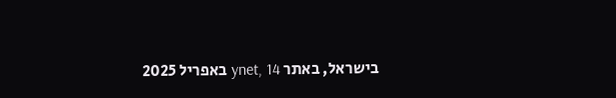בישראל, באתר ynet, 14 באפריל 2025